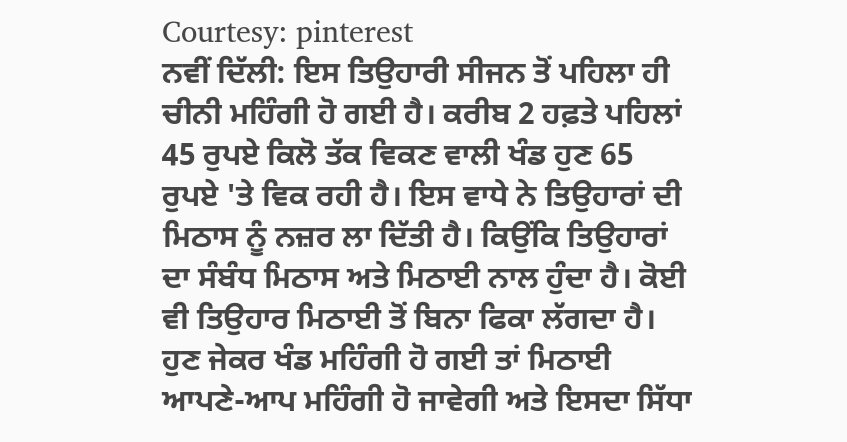Courtesy: pinterest
ਨਵੀਂ ਦਿੱਲੀ: ਇਸ ਤਿਉਹਾਰੀ ਸੀਜਨ ਤੋਂ ਪਹਿਲਾ ਹੀ ਚੀਨੀ ਮਹਿੰਗੀ ਹੋ ਗਈ ਹੈ। ਕਰੀਬ 2 ਹਫ਼ਤੇ ਪਹਿਲਾਂ 45 ਰੁਪਏ ਕਿਲੋ ਤੱਕ ਵਿਕਣ ਵਾਲੀ ਖੰਡ ਹੁਣ 65 ਰੁਪਏ 'ਤੇ ਵਿਕ ਰਹੀ ਹੈ। ਇਸ ਵਾਧੇ ਨੇ ਤਿਉਹਾਰਾਂ ਦੀ ਮਿਠਾਸ ਨੂੰ ਨਜ਼ਰ ਲਾ ਦਿੱਤੀ ਹੈ। ਕਿਉਂਕਿ ਤਿਉਹਾਰਾਂ ਦਾ ਸੰਬੰਧ ਮਿਠਾਸ ਅਤੇ ਮਿਠਾਈ ਨਾਲ ਹੁੰਦਾ ਹੈ। ਕੋਈ ਵੀ ਤਿਉਹਾਰ ਮਿਠਾਈ ਤੋਂ ਬਿਨਾ ਫਿਕਾ ਲੱਗਦਾ ਹੈ। ਹੁਣ ਜੇਕਰ ਖੰਡ ਮਹਿੰਗੀ ਹੋ ਗਈ ਤਾਂ ਮਿਠਾਈ ਆਪਣੇ-ਆਪ ਮਹਿੰਗੀ ਹੋ ਜਾਵੇਗੀ ਅਤੇ ਇਸਦਾ ਸਿੱਧਾ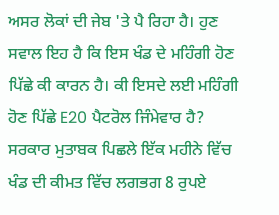ਅਸਰ ਲੋਕਾਂ ਦੀ ਜੇਬ 'ਤੇ ਪੈ ਰਿਹਾ ਹੈ। ਹੁਣ ਸਵਾਲ ਇਹ ਹੈ ਕਿ ਇਸ ਖੰਡ ਦੇ ਮਹਿੰਗੀ ਹੋਣ ਪਿੱਛੇ ਕੀ ਕਾਰਨ ਹੈ। ਕੀ ਇਸਦੇ ਲਈ ਮਹਿੰਗੀ ਹੋਣ ਪਿੱਛੇ E20 ਪੈਟਰੋਲ ਜਿੰਮੇਵਾਰ ਹੈ?
ਸਰਕਾਰ ਮੁਤਾਬਕ ਪਿਛਲੇ ਇੱਕ ਮਹੀਨੇ ਵਿੱਚ ਖੰਡ ਦੀ ਕੀਮਤ ਵਿੱਚ ਲਗਭਗ 8 ਰੁਪਏ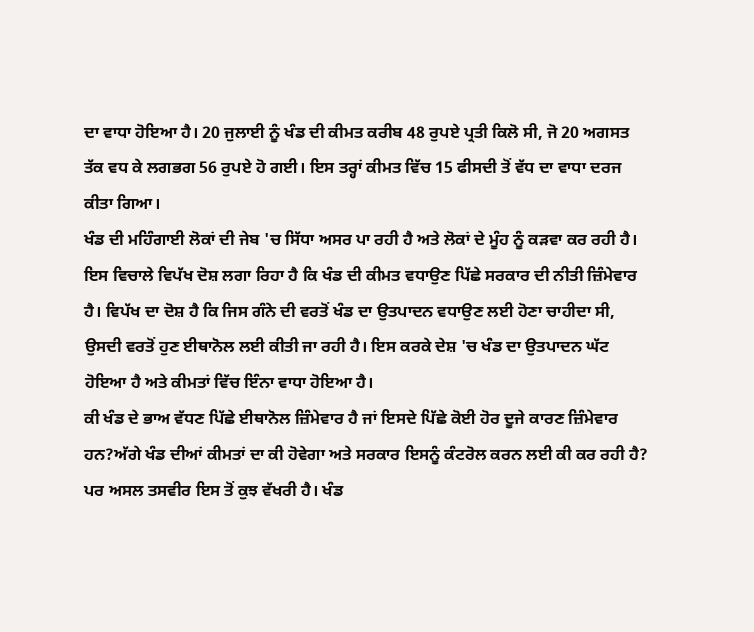ਦਾ ਵਾਧਾ ਹੋਇਆ ਹੈ। 20 ਜੁਲਾਈ ਨੂੰ ਖੰਡ ਦੀ ਕੀਮਤ ਕਰੀਬ 48 ਰੁਪਏ ਪ੍ਰਤੀ ਕਿਲੋ ਸੀ, ਜੋ 20 ਅਗਸਤ ਤੱਕ ਵਧ ਕੇ ਲਗਭਗ 56 ਰੁਪਏ ਹੋ ਗਈ। ਇਸ ਤਰ੍ਹਾਂ ਕੀਮਤ ਵਿੱਚ 15 ਫੀਸਦੀ ਤੋਂ ਵੱਧ ਦਾ ਵਾਧਾ ਦਰਜ ਕੀਤਾ ਗਿਆ।
ਖੰਡ ਦੀ ਮਹਿੰਗਾਈ ਲੋਕਾਂ ਦੀ ਜੇਬ 'ਚ ਸਿੱਧਾ ਅਸਰ ਪਾ ਰਹੀ ਹੈ ਅਤੇ ਲੋਕਾਂ ਦੇ ਮੂੰਹ ਨੂੰ ਕੜਵਾ ਕਰ ਰਹੀ ਹੈ। ਇਸ ਵਿਚਾਲੇ ਵਿਪੱਖ ਦੋਸ਼ ਲਗਾ ਰਿਹਾ ਹੈ ਕਿ ਖੰਡ ਦੀ ਕੀਮਤ ਵਧਾਉਣ ਪਿੱਛੇ ਸਰਕਾਰ ਦੀ ਨੀਤੀ ਜ਼ਿੰਮੇਵਾਰ ਹੈ। ਵਿਪੱਖ ਦਾ ਦੋਸ਼ ਹੈ ਕਿ ਜਿਸ ਗੰਨੇ ਦੀ ਵਰਤੋਂ ਖੰਡ ਦਾ ਉਤਪਾਦਨ ਵਧਾਉਣ ਲਈ ਹੋਣਾ ਚਾਹੀਦਾ ਸੀ, ਉਸਦੀ ਵਰਤੋਂ ਹੁਣ ਈਥਾਨੋਲ ਲਈ ਕੀਤੀ ਜਾ ਰਹੀ ਹੈ। ਇਸ ਕਰਕੇ ਦੇਸ਼ 'ਚ ਖੰਡ ਦਾ ਉਤਪਾਦਨ ਘੱਟ ਹੋਇਆ ਹੈ ਅਤੇ ਕੀਮਤਾਂ ਵਿੱਚ ਇੰਨਾ ਵਾਧਾ ਹੋਇਆ ਹੈ।
ਕੀ ਖੰਡ ਦੇ ਭਾਅ ਵੱਧਣ ਪਿੱਛੇ ਈਥਾਨੋਲ ਜ਼ਿੰਮੇਵਾਰ ਹੈ ਜਾਂ ਇਸਦੇ ਪਿੱਛੇ ਕੋਈ ਹੋਰ ਦੂਜੇ ਕਾਰਣ ਜ਼ਿੰਮੇਵਾਰ ਹਨ?ਅੱਗੇ ਖੰਡ ਦੀਆਂ ਕੀਮਤਾਂ ਦਾ ਕੀ ਹੋਵੇਗਾ ਅਤੇ ਸਰਕਾਰ ਇਸਨੂੰ ਕੰਟਰੋਲ ਕਰਨ ਲਈ ਕੀ ਕਰ ਰਹੀ ਹੈ? ਪਰ ਅਸਲ ਤਸਵੀਰ ਇਸ ਤੋਂ ਕੁਝ ਵੱਖਰੀ ਹੈ। ਖੰਡ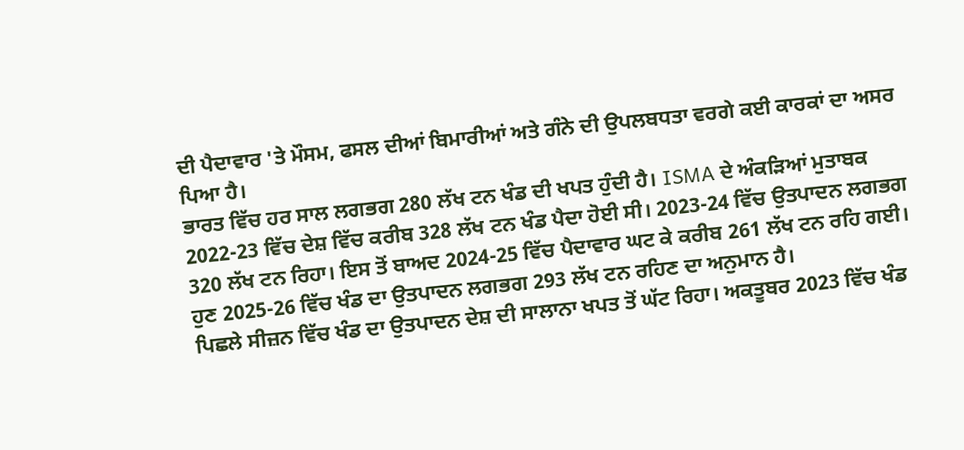ਦੀ ਪੈਦਾਵਾਰ 'ਤੇ ਮੌਸਮ, ਫਸਲ ਦੀਆਂ ਬਿਮਾਰੀਆਂ ਅਤੇ ਗੰਨੇ ਦੀ ਉਪਲਬਧਤਾ ਵਰਗੇ ਕਈ ਕਾਰਕਾਂ ਦਾ ਅਸਰ ਪਿਆ ਹੈ।
ਭਾਰਤ ਵਿੱਚ ਹਰ ਸਾਲ ਲਗਭਗ 280 ਲੱਖ ਟਨ ਖੰਡ ਦੀ ਖਪਤ ਹੁੰਦੀ ਹੈ। ISMA ਦੇ ਅੰਕੜਿਆਂ ਮੁਤਾਬਕ 2022-23 ਵਿੱਚ ਦੇਸ਼ ਵਿੱਚ ਕਰੀਬ 328 ਲੱਖ ਟਨ ਖੰਡ ਪੈਦਾ ਹੋਈ ਸੀ। 2023-24 ਵਿੱਚ ਉਤਪਾਦਨ ਲਗਭਗ 320 ਲੱਖ ਟਨ ਰਿਹਾ। ਇਸ ਤੋਂ ਬਾਅਦ 2024-25 ਵਿੱਚ ਪੈਦਾਵਾਰ ਘਟ ਕੇ ਕਰੀਬ 261 ਲੱਖ ਟਨ ਰਹਿ ਗਈ। ਹੁਣ 2025-26 ਵਿੱਚ ਖੰਡ ਦਾ ਉਤਪਾਦਨ ਲਗਭਗ 293 ਲੱਖ ਟਨ ਰਹਿਣ ਦਾ ਅਨੁਮਾਨ ਹੈ।
ਪਿਛਲੇ ਸੀਜ਼ਨ ਵਿੱਚ ਖੰਡ ਦਾ ਉਤਪਾਦਨ ਦੇਸ਼ ਦੀ ਸਾਲਾਨਾ ਖਪਤ ਤੋਂ ਘੱਟ ਰਿਹਾ। ਅਕਤੂਬਰ 2023 ਵਿੱਚ ਖੰਡ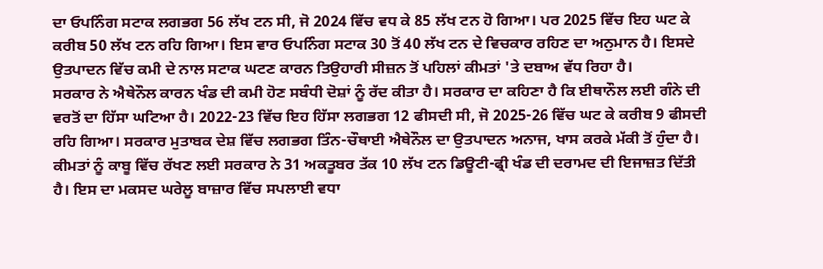ਦਾ ਓਪਨਿੰਗ ਸਟਾਕ ਲਗਭਗ 56 ਲੱਖ ਟਨ ਸੀ, ਜੋ 2024 ਵਿੱਚ ਵਧ ਕੇ 85 ਲੱਖ ਟਨ ਹੋ ਗਿਆ। ਪਰ 2025 ਵਿੱਚ ਇਹ ਘਟ ਕੇ ਕਰੀਬ 50 ਲੱਖ ਟਨ ਰਹਿ ਗਿਆ। ਇਸ ਵਾਰ ਓਪਨਿੰਗ ਸਟਾਕ 30 ਤੋਂ 40 ਲੱਖ ਟਨ ਦੇ ਵਿਚਕਾਰ ਰਹਿਣ ਦਾ ਅਨੁਮਾਨ ਹੈ। ਇਸਦੇ ਉਤਪਾਦਨ ਵਿੱਚ ਕਮੀ ਦੇ ਨਾਲ ਸਟਾਕ ਘਟਣ ਕਾਰਨ ਤਿਉਹਾਰੀ ਸੀਜ਼ਨ ਤੋਂ ਪਹਿਲਾਂ ਕੀਮਤਾਂ 'ਤੇ ਦਬਾਅ ਵੱਧ ਰਿਹਾ ਹੈ।
ਸਰਕਾਰ ਨੇ ਐਥੇਨੌਲ ਕਾਰਨ ਖੰਡ ਦੀ ਕਮੀ ਹੋਣ ਸਬੰਧੀ ਦੋਸ਼ਾਂ ਨੂੰ ਰੱਦ ਕੀਤਾ ਹੈ। ਸਰਕਾਰ ਦਾ ਕਹਿਣਾ ਹੈ ਕਿ ਈਥਾਨੌਲ ਲਈ ਗੰਨੇ ਦੀ ਵਰਤੋਂ ਦਾ ਹਿੱਸਾ ਘਟਿਆ ਹੈ। 2022-23 ਵਿੱਚ ਇਹ ਹਿੱਸਾ ਲਗਭਗ 12 ਫੀਸਦੀ ਸੀ, ਜੋ 2025-26 ਵਿੱਚ ਘਟ ਕੇ ਕਰੀਬ 9 ਫੀਸਦੀ ਰਹਿ ਗਿਆ। ਸਰਕਾਰ ਮੁਤਾਬਕ ਦੇਸ਼ ਵਿੱਚ ਲਗਭਗ ਤਿੰਨ-ਚੌਥਾਈ ਐਥੇਨੌਲ ਦਾ ਉਤਪਾਦਨ ਅਨਾਜ, ਖਾਸ ਕਰਕੇ ਮੱਕੀ ਤੋਂ ਹੁੰਦਾ ਹੈ।
ਕੀਮਤਾਂ ਨੂੰ ਕਾਬੂ ਵਿੱਚ ਰੱਖਣ ਲਈ ਸਰਕਾਰ ਨੇ 31 ਅਕਤੂਬਰ ਤੱਕ 10 ਲੱਖ ਟਨ ਡਿਊਟੀ-ਫ੍ਰੀ ਖੰਡ ਦੀ ਦਰਾਮਦ ਦੀ ਇਜਾਜ਼ਤ ਦਿੱਤੀ ਹੈ। ਇਸ ਦਾ ਮਕਸਦ ਘਰੇਲੂ ਬਾਜ਼ਾਰ ਵਿੱਚ ਸਪਲਾਈ ਵਧਾ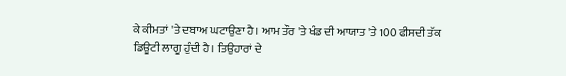ਕੇ ਕੀਮਤਾਂ 'ਤੇ ਦਬਾਅ ਘਟਾਉਣਾ ਹੈ। ਆਮ ਤੌਰ 'ਤੇ ਖੰਡ ਦੀ ਆਯਾਤ 'ਤੇ 100 ਫੀਸਦੀ ਤੱਕ ਡਿਊਟੀ ਲਾਗੂ ਹੁੰਦੀ ਹੈ। ਤਿਉਹਾਰਾਂ ਦੇ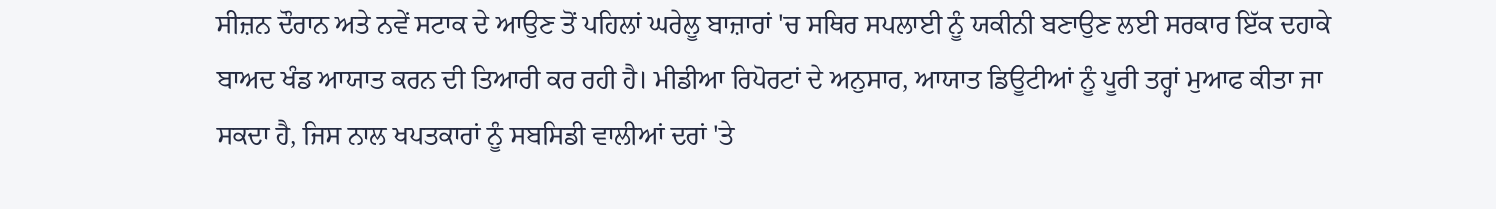ਸੀਜ਼ਨ ਦੌਰਾਨ ਅਤੇ ਨਵੇਂ ਸਟਾਕ ਦੇ ਆਉਣ ਤੋਂ ਪਹਿਲਾਂ ਘਰੇਲੂ ਬਾਜ਼ਾਰਾਂ 'ਚ ਸਥਿਰ ਸਪਲਾਈ ਨੂੰ ਯਕੀਨੀ ਬਣਾਉਣ ਲਈ ਸਰਕਾਰ ਇੱਕ ਦਹਾਕੇ ਬਾਅਦ ਖੰਡ ਆਯਾਤ ਕਰਨ ਦੀ ਤਿਆਰੀ ਕਰ ਰਹੀ ਹੈ। ਮੀਡੀਆ ਰਿਪੋਰਟਾਂ ਦੇ ਅਨੁਸਾਰ, ਆਯਾਤ ਡਿਊਟੀਆਂ ਨੂੰ ਪੂਰੀ ਤਰ੍ਹਾਂ ਮੁਆਫ ਕੀਤਾ ਜਾ ਸਕਦਾ ਹੈ, ਜਿਸ ਨਾਲ ਖਪਤਕਾਰਾਂ ਨੂੰ ਸਬਸਿਡੀ ਵਾਲੀਆਂ ਦਰਾਂ 'ਤੇ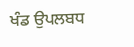ਖੰਡ ਉਪਲਬਧ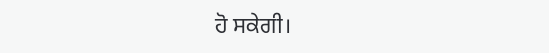ਹੋ ਸਕੇਗੀ।